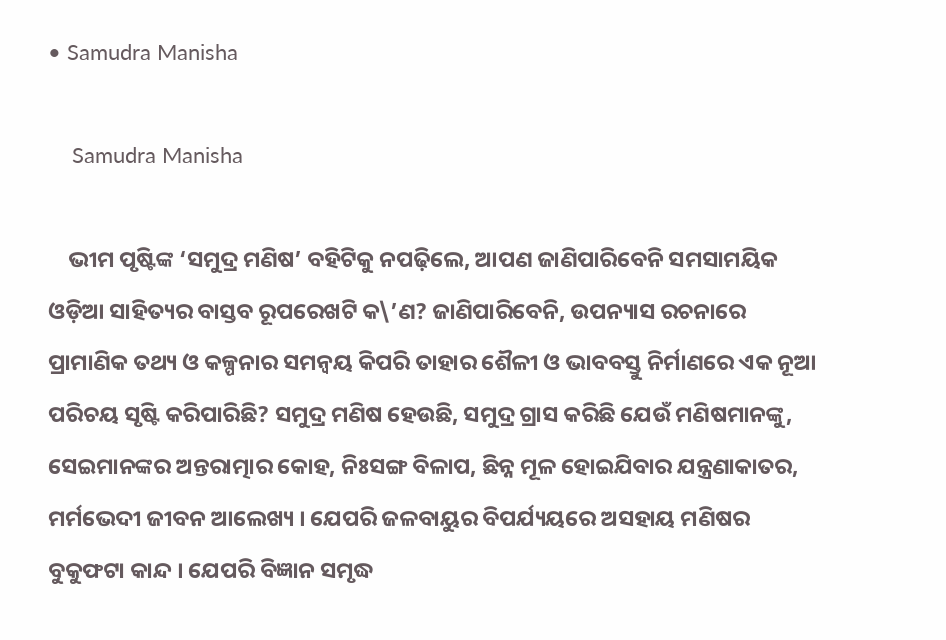• Samudra Manisha

    Samudra Manisha

    ଭୀମ ପୃଷ୍ଟିଙ୍କ ‘ସମୁଦ୍ର ମଣିଷ’ ବହିଟିକୁ ନପଢ଼ିଲେ, ଆପଣ ଜାଣିପାରିବେନି ସମସାମୟିକ ଓଡ଼ିଆ ସାହିତ୍ୟର ବାସ୍ତବ ରୂପରେଖଟି କ\’ଣ? ଜାଣିପାରିବେନି, ଉପନ୍ୟାସ ରଚନାରେ ପ୍ରାମାଣିକ ତଥ୍ୟ ଓ କଳ୍ପନାର ସମନ୍ୱୟ କିପରି ତାହାର ଶୈଳୀ ଓ ଭାବବସ୍ତୁ ନିର୍ମାଣରେ ଏକ ନୂଆ ପରିଚୟ ସୃଷ୍ଟି କରିପାରିଛି? ସମୁଦ୍ର ମଣିଷ ହେଉଛି, ସମୁଦ୍ର ଗ୍ରାସ କରିଛି ଯେଉଁ ମଣିଷମାନଙ୍କୁ, ସେଇମାନଙ୍କର ଅନ୍ତରାତ୍ମାର କୋହ, ନିଃସଙ୍ଗ ବିଳାପ, ଛିନ୍ନ ମୂଳ ହୋଇଯିବାର ଯନ୍ତ୍ରଣାକାତର, ମର୍ମଭେଦୀ ଜୀବନ ଆଲେଖ୍ୟ । ଯେପରି ଜଳବାୟୁର ବିପର୍ଯ୍ୟୟରେ ଅସହାୟ ମଣିଷର ବୁକୁଫଟା କାନ୍ଦ । ଯେପରି ବିଜ୍ଞାନ ସମୃଦ୍ଧ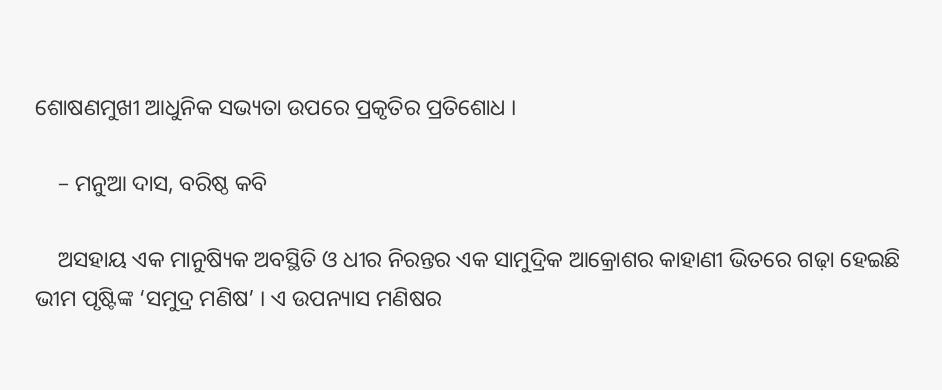ଶୋଷଣମୁଖୀ ଆଧୁନିକ ସଭ୍ୟତା ଉପରେ ପ୍ରକୃତିର ପ୍ରତିଶୋଧ ।

    – ମନୁଆ ଦାସ, ବରିଷ୍ଠ କବି

    ଅସହାୟ ଏକ ମାନୁଷ୍ୟିକ ଅବସ୍ଥିତି ଓ ଧୀର ନିରନ୍ତର ଏକ ସାମୁଦ୍ରିକ ଆକ୍ରୋଶର କାହାଣୀ ଭିତରେ ଗଢ଼ା ହେଇଛି ଭୀମ ପୃଷ୍ଟିଙ୍କ ‘ସମୁଦ୍ର ମଣିଷ’ । ଏ ଉପନ୍ୟାସ ମଣିଷର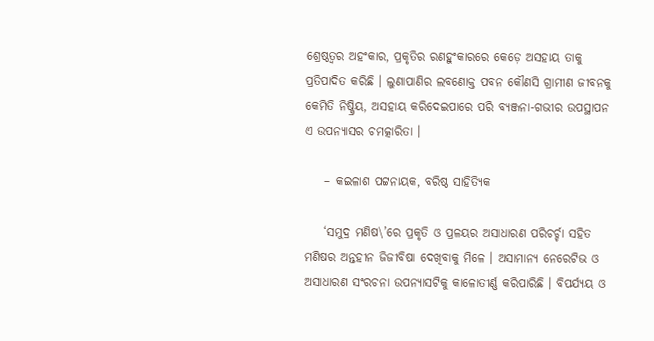ଶ୍ରେଷ୍ଠତ୍ୱର ଅହଂକାର, ପ୍ରକୃତିର ରଣହୁଂକାରରେ କେଡ଼େ ଅସହାୟ ତାକୁ ପ୍ରତିପାଦିତ କରିଛି । ଲୁଣାପାଣିର ଲବଣୋକ୍ତ ପବନ କୌଣସି ଗ୍ରାମୀଣ ଜୀବନକୁ କେମିତି ନିଷ୍କ୍ରିୟ, ଅସହାୟ କରିଦେଇପାରେ ପରି ବ୍ୟଞ୍ଜନା-ଗଭୀର ଉପସ୍ଥାପନ ଏ ଉପନ୍ୟାସର ଚମତ୍କାରିତା ।

    – କଇଳାଶ ପଟ୍ଟନାୟକ, ବରିଷ୍ଠ ସାହିତ୍ୟିକ

    ‘ସମୁଦ୍ର ମଣିଷ\’ରେ ପ୍ରକୃତି ଓ ପ୍ରଳୟର ଅସାଧାରଣ ପରିଚର୍ଚ୍ଚା ସହିତ ମଣିଷର ଅନ୍ତହୀନ ଜିଜୀବିଷା ଦେଖିବାକୁ ମିଳେ । ଅସାମାନ୍ୟ ନେରେଟିଭ ଓ ଅସାଧାରଣ ସଂରଚନା ଉପନ୍ୟାସଟିକୁ କାଳୋତୀର୍ଣ୍ଣ କରିପାରିଛି । ବିପର୍ଯ୍ୟୟ ଓ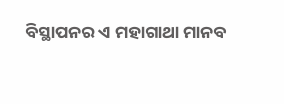ବିସ୍ଥାପନର ଏ ମହାଗାଥା ମାନବ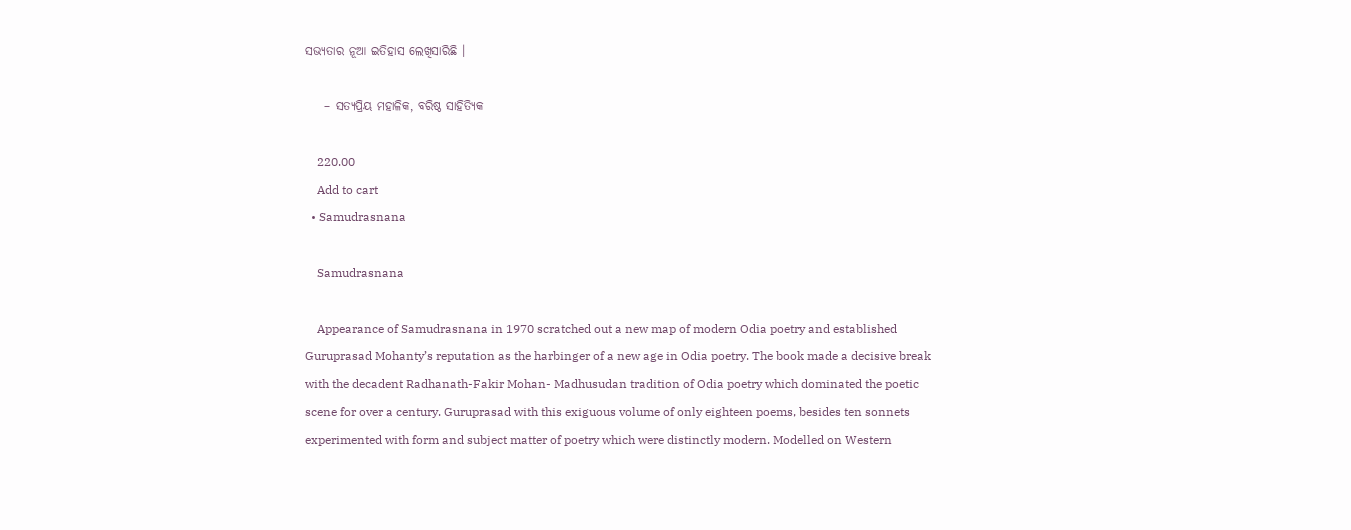ସଭ୍ୟତାର ନୂଆ ଇତିହାସ ଲେଖିସାରିଛି ।

    – ସତ୍ୟପ୍ରିୟ ମହାଳିକ, ବରିଷ୍ଠ ସାହିତ୍ୟିକ

    220.00
    Add to cart
  • Samudrasnana

    Samudrasnana

    Appearance of Samudrasnana in 1970 scratched out a new map of modern Odia poetry and established Guruprasad Mohanty’s reputation as the harbinger of a new age in Odia poetry. The book made a decisive break with the decadent Radhanath-Fakir Mohan- Madhusudan tradition of Odia poetry which dominated the poetic scene for over a century. Guruprasad with this exiguous volume of only eighteen poems, besides ten sonnets experimented with form and subject matter of poetry which were distinctly modern. Modelled on Western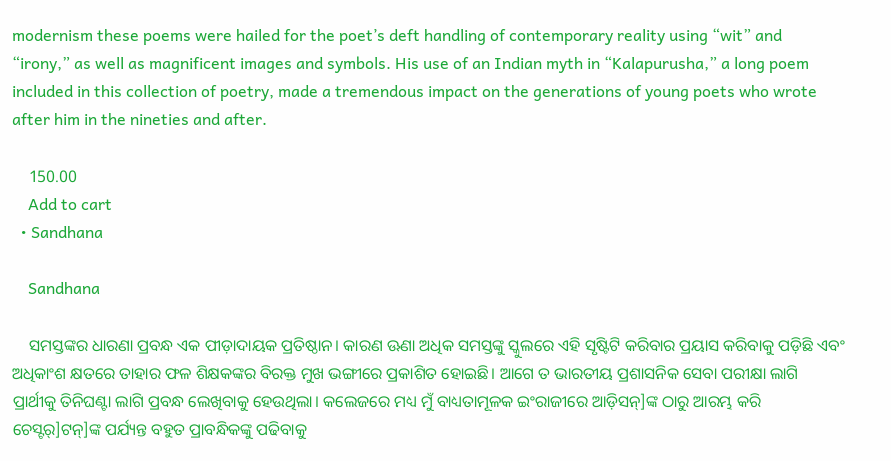modernism these poems were hailed for the poet’s deft handling of contemporary reality using “wit” and “irony,” as well as magnificent images and symbols. His use of an Indian myth in “Kalapurusha,” a long poem included in this collection of poetry, made a tremendous impact on the generations of young poets who wrote after him in the nineties and after.

    150.00
    Add to cart
  • Sandhana

    Sandhana

    ସମସ୍ତଙ୍କର ଧାରଣା ପ୍ରବନ୍ଧ ଏକ ପୀଡ଼ାଦାୟକ ପ୍ରତିଷ୍ଠାନ। କାରଣ ଊଣା ଅଧିକ ସମସ୍ତଙ୍କୁ ସ୍କୁଲରେ ଏହି ସୃଷ୍ଟିଟି କରିବାର ପ୍ରୟାସ କରିବାକୁ ପଡ଼ିଛି ଏବଂ ଅଧିକାଂଶ କ୍ଷତରେ ତାହାର ଫଳ ଶିକ୍ଷକଙ୍କର ବିରକ୍ତ ମୁଖ ଭଙ୍ଗୀରେ ପ୍ରକାଶିତ ହୋଇଛି। ଆଗେ ତ ଭାରତୀୟ ପ୍ରଶାସନିକ ସେବା ପରୀକ୍ଷା ଲାଗି ପ୍ରାର୍ଥୀକୁ ତିନିଘଣ୍ଟା ଲାଗି ପ୍ରବନ୍ଧ ଲେଖିବାକୁ ହେଉଥିଲା। କଲେଜରେ ମଧ୍ୟ ମୁଁ ବାଧ୍ୟତାମୂଳକ ଇଂରାଜୀରେ ଆଡ଼ିସନ୍]ଙ୍କ ଠାରୁ ଆରମ୍ଭ କରି ଚେସ୍ଟର୍]ଟନ୍]ଙ୍କ ପର୍ଯ୍ୟନ୍ତ ବହୁତ ପ୍ରାବନ୍ଧିକଙ୍କୁ ପଢିବାକୁ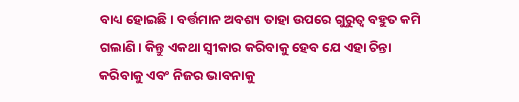ବାଧ୍ୟ ହୋଇଛି। ବର୍ତ୍ତମାନ ଅବଶ୍ୟ ତାହା ଉପରେ ଗୁରୁତ୍ୱ ବହୁତ କମି ଗଲାଣି। କିନ୍ତୁ ଏକଥା ସ୍ୱୀକାର କରିବାକୁ ହେବ ଯେ ଏହା ଚିନ୍ତା କରିବାକୁ ଏବଂ ନିଜର ଭାବନାକୁ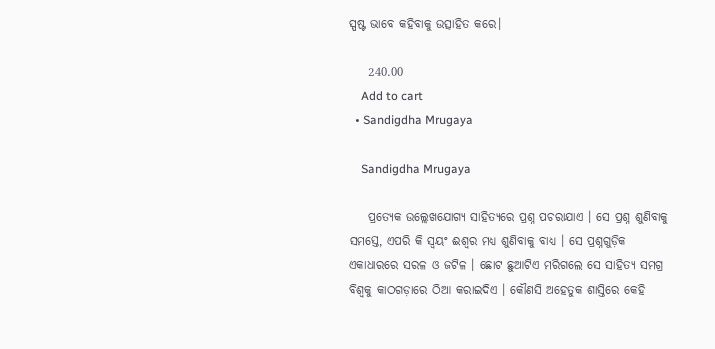ସ୍ପଷ୍ଟ ଭାବେ କହିବାକୁ ଉତ୍ସାହିତ କରେ।

    240.00
    Add to cart
  • Sandigdha Mrugaya

    Sandigdha Mrugaya

    ପ୍ରତ୍ୟେକ ଉଲ୍ଲେଖଯୋଗ୍ୟ ସାହିତ୍ୟରେ ପ୍ରଶ୍ନ ପଚରାଯାଏ । ସେ ପ୍ରଶ୍ନ ଶୁଣିବାକୁ ସମସ୍ତେ, ଏପରି କି ସ୍ୱୟଂ ଈଶ୍ୱର ମଧ୍ୟ ଶୁଣିବାକୁ ବାଧ୍ୟ । ସେ ପ୍ରଶ୍ନଗୁଡ଼ିକ ଏକାଧାରରେ ସରଳ ଓ ଜଟିଳ । ଛୋଟ ଛୁଆଟିଏ ମରିଗଲେ ସେ ସାହିତ୍ୟ ସମଗ୍ର ବିଶ୍ୱକୁ କାଠଗଡ଼ାରେ ଠିଆ କରାଇଦିଏ । କୌଣସି ଅହେତୁକ ଶାସ୍ତିରେ କେହି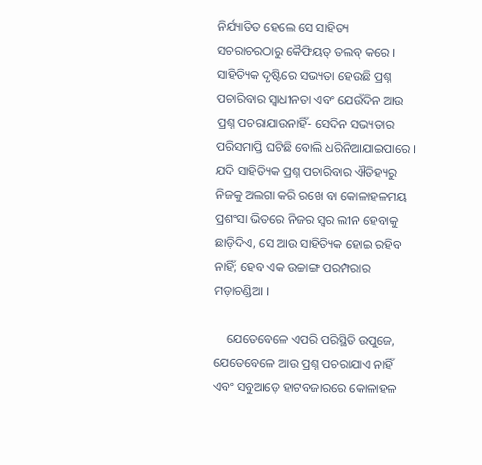ନିର୍ଯ୍ୟାତିତ ହେଲେ ସେ ସାହିତ୍ୟ ସଚରାଚରଠାରୁ କୈଫିୟତ୍ ତଲବ୍ କରେ । ସାହିତ୍ୟିକ ଦୃଷ୍ଟିରେ ସଭ୍ୟତା ହେଉଛି ପ୍ରଶ୍ନ ପଚାରିବାର ସ୍ୱାଧୀନତା ଏବଂ ଯେଉଁଦିନ ଆଉ ପ୍ରଶ୍ନ ପଚରାଯାଉନାହିଁ- ସେଦିନ ସଭ୍ୟତାର ପରିସମାପ୍ତି ଘଟିଛି ବୋଲି ଧରିନିଆଯାଇପାରେ । ଯଦି ସାହିତ୍ୟିକ ପ୍ରଶ୍ନ ପଚାରିବାର ଐତିହ୍ୟରୁ ନିଜକୁ ଅଲଗା କରି ରଖେ ବା କୋଳାହଳମୟ ପ୍ରଶଂସା ଭିତରେ ନିଜର ସ୍ୱର ଲୀନ ହେବାକୁ ଛାଡ଼ିଦିଏ, ସେ ଆଉ ସାହିତ୍ୟିକ ହୋଇ ରହିବ ନାହିଁ; ହେବ ଏକ ଉଚ୍ଚାଙ୍ଗ ପରମ୍ପରାର ମଡ଼ାଚଣ୍ଡିଆ ।

    ଯେତେବେଳେ ଏପରି ପରିସ୍ଥିତି ଉପୁଜେ, ଯେତେବେଳେ ଆଉ ପ୍ରଶ୍ନ ପଚରାଯାଏ ନାହିଁ ଏବଂ ସବୁଆଡ଼େ ହାଟବଜାରରେ କୋଳାହଳ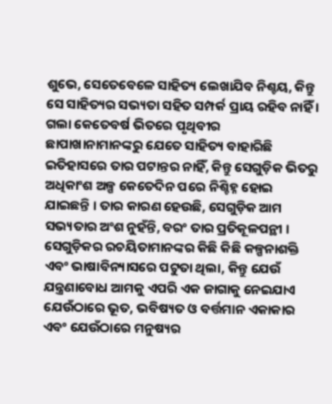ଶୁଭେ, ସେତେବେଳେ ସାହିତ୍ୟ ଲେଖାଯିବ ନିଶ୍ଚୟ, କିନ୍ତୁ ସେ ସାହିତ୍ୟର ସଭ୍ୟତା ସହିତ ସମ୍ପର୍କ ପ୍ରାୟ ରହିବ ନାହିଁ । ଗଲା କେତେବର୍ଷ ଭିତରେ ପୃଥିବୀର ଛାପାଖାନାମାନଙ୍କରୁ ଯେତେ ସାହିତ୍ୟ ବାହାରିଛି ଇତିହାସରେ ତାର ପଟାନ୍ତର ନାହିଁ, କିନ୍ତୁ ସେଗୁଡ଼ିକ ଭିତରୁ ଅଧିକାଂଶ ଅଳ୍ପ କେତେଦିନ ପରେ ନିଶ୍ଚିହ୍ନ ହୋଇ ଯାଇଛନ୍ତି । ତାର କାରଣ ହେଉଛି, ସେଗୁଡ଼ିକ ଆମ ସଭ୍ୟତାର ଅଂଶ ନୁହଁନ୍ତି, ବରଂ ତାର ପ୍ରତିକୂଳପନ୍ଥୀ । ସେଗୁଡ଼ିକର ରଚୟିତାମାନଙ୍କର କିଛି କିଛି କଳ୍ପନାଶକ୍ତି ଏବଂ ଭାଷାବିନ୍ୟାସରେ ପଟୁତା ଥିଲା, କିନ୍ତୁ ଯେଉଁ ଯନ୍ତ୍ରଣାବୋଧ ଆମକୁ ଏପରି ଏକ ଜାଗାକୁ ନେଇଯାଏ ଯେଉଁଠାରେ ଭୂତ, ଭବିଷ୍ୟତ ଓ ବର୍ତ୍ତମାନ ଏକାକାର ଏବଂ ଯେଉଁଠାରେ ମନୁଷ୍ୟର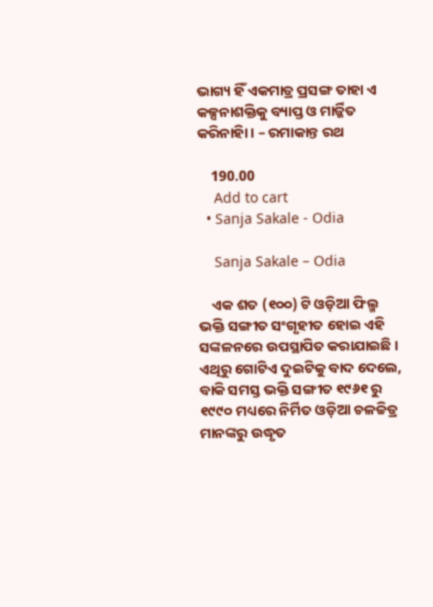ଭାଗ୍ୟ ହିଁ ଏକମାତ୍ର ପ୍ରସଙ୍ଗ ତାହା ଏ କଳ୍ପନାଶକ୍ତିକୁ ବ୍ୟାପ୍ତ ଓ ମାର୍ଜ୍ଜିତ କରିନାହିା । – ରମାକାନ୍ତ ରଥ

    190.00
    Add to cart
  • Sanja Sakale - Odia

    Sanja Sakale – Odia

    ଏକ ଶତ (୧୦୦) ଟି ଓଡ଼ିଆ ଫିଲ୍ମ ଭକ୍ତି ସଙ୍ଗୀତ ସଂଗୃହୀତ ହୋଇ ଏହି ସଙ୍କଳନରେ ଉପସ୍ଥାପିତ କରାଯାଇଛି । ଏଥିରୁ ଗୋଟିଏ ଦୁଇଟିକୁ ବାଦ ଦେଲେ, ବାକି ସମସ୍ତ ଭକ୍ତି ସଙ୍ଗୀତ ୧୯୬୧ ରୁ ୧୯୯୦ ମଧ୍ୟରେ ନିର୍ମିତ ଓଡ଼ିଆ ଚଳଚ୍ଚିତ୍ର ମାନଙ୍କରୁ ଉଦ୍ଧୃତ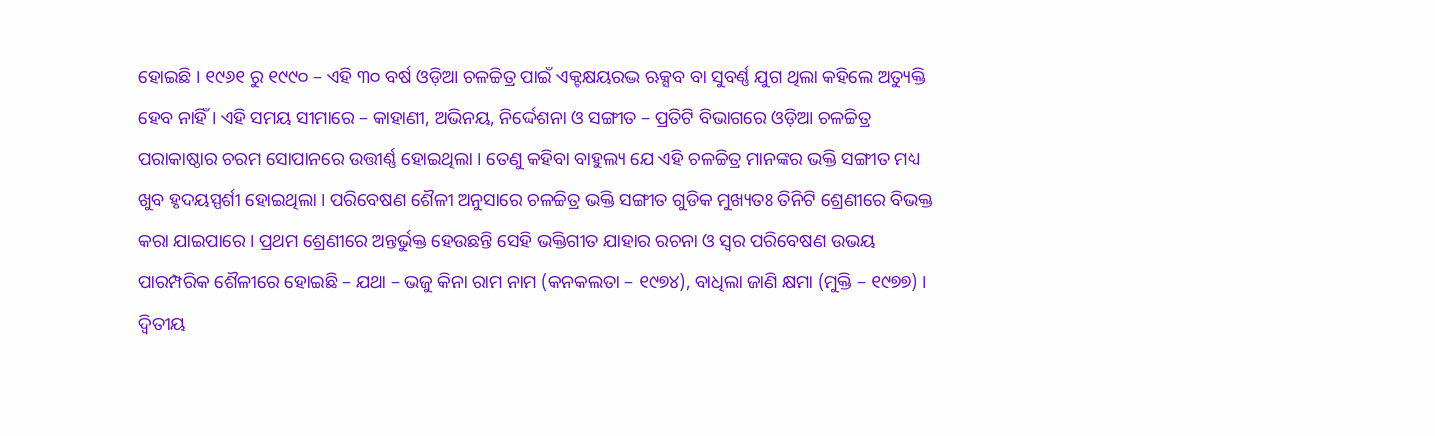ହୋଇଛି । ୧୯୬୧ ରୁ ୧୯୯୦ – ଏହି ୩୦ ବର୍ଷ ଓଡ଼ିଆ ଚଳଚ୍ଚିତ୍ର ପାଇଁ ଏକ୍ଟକ୍ଷୟରଦ୍ଭ ଋକ୍ସବ ବା ସୁବର୍ଣ୍ଣ ଯୁଗ ଥିଲା କହିଲେ ଅତ୍ୟୁକ୍ତି ହେବ ନାହିଁ । ଏହି ସମୟ ସୀମାରେ – କାହାଣୀ, ଅଭିନୟ, ନିର୍ଦ୍ଦେଶନା ଓ ସଙ୍ଗୀତ – ପ୍ରତିଟି ବିଭାଗରେ ଓଡ଼ିଆ ଚଳଚ୍ଚିତ୍ର ପରାକାଷ୍ଠାର ଚରମ ସୋପାନରେ ଉତ୍ତୀର୍ଣ୍ଣ ହୋଇଥିଲା । ତେଣୁ କହିବା ବାହୁଲ୍ୟ ଯେ ଏହି ଚଳଚ୍ଚିତ୍ର ମାନଙ୍କର ଭକ୍ତି ସଙ୍ଗୀତ ମଧ୍ୟ ଖୁବ ହୃଦୟସ୍ପର୍ଶୀ ହୋଇଥିଲା । ପରିବେଷଣ ଶୈଳୀ ଅନୁସାରେ ଚଳଚ୍ଚିତ୍ର ଭକ୍ତି ସଙ୍ଗୀତ ଗୁଡିକ ମୁଖ୍ୟତଃ ତିନିଟି ଶ୍ରେଣୀରେ ବିଭକ୍ତ କରା ଯାଇପାରେ । ପ୍ରଥମ ଶ୍ରେଣୀରେ ଅନ୍ତର୍ଭୁକ୍ତ ହେଉଛନ୍ତି ସେହି ଭକ୍ତିଗୀତ ଯାହାର ରଚନା ଓ ସ୍ୱର ପରିବେଷଣ ଉଭୟ ପାରମ୍ପରିକ ଶୈଳୀରେ ହୋଇଛି – ଯଥା – ଭଜୁ କିନା ରାମ ନାମ (କନକଲତା – ୧୯୭୪), ବାଧିଲା ଜାଣି କ୍ଷମା (ମୁକ୍ତି – ୧୯୭୭) । ଦ୍ୱିତୀୟ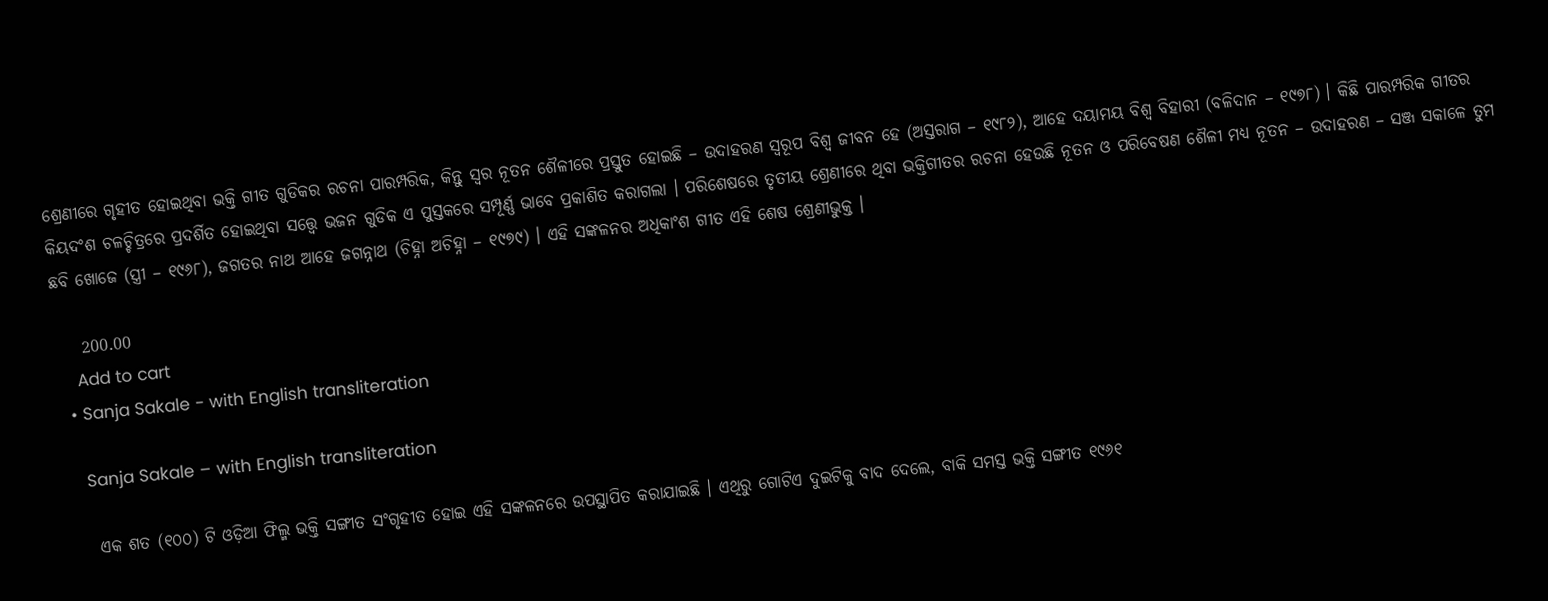ଶ୍ରେଣୀରେ ଗୃହୀତ ହୋଇଥିବା ଭକ୍ତି ଗୀତ ଗୁଡିକର ରଚନା ପାରମ୍ପରିକ, କିନ୍ତୁ ସ୍ୱର ନୂତନ ଶୈଳୀରେ ପ୍ରସ୍ତୁତ ହୋଇଛି – ଉଦାହରଣ ସ୍ୱରୂପ ବିଶ୍ୱ ଜୀବନ ହେ (ଅସ୍ତରାଗ – ୧୯୮୨), ଆହେ ଦୟାମୟ ବିଶ୍ୱ ବିହାରୀ (ବଳିଦାନ – ୧୯୭୮) । କିଛି ପାରମ୍ପରିକ ଗୀତର କିୟଦଂଶ ଚଳଚ୍ଚିତ୍ରରେ ପ୍ରଦର୍ଶିତ ହୋଇଥିବା ସତ୍ତ୍ୱେ ଭଜନ ଗୁଡିକ ଏ ପୁସ୍ତକରେ ସମ୍ପୂର୍ଣ୍ଣ ଭାବେ ପ୍ରକାଶିତ କରାଗଲା । ପରିଶେଷରେ ତୃତୀୟ ଶ୍ରେଣୀରେ ଥିବା ଭକ୍ତିଗୀତର ରଚନା ହେଉଛି ନୂତନ ଓ ପରିବେଷଣ ଶୈଳୀ ମଧ୍ୟ ନୂତନ – ଉଦାହରଣ – ସଞ୍ଜ ସକାଳେ ତୁମ ଛବି ଖୋଜେ (ସ୍ତ୍ରୀ – ୧୯୬୮), ଜଗତର ନାଥ ଆହେ ଜଗନ୍ନାଥ (ଚିହ୍ନା ଅଚିହ୍ନା – ୧୯୭୯) । ଏହି ସଙ୍କଳନର ଅଧିକାଂଶ ଗୀତ ଏହି ଶେଷ ଶ୍ରେଣୀଭୁକ୍ତ ।

    200.00
    Add to cart
  • Sanja Sakale - with English transliteration

    Sanja Sakale – with English transliteration

    ଏକ ଶତ (୧୦୦) ଟି ଓଡ଼ିଆ ଫିଲ୍ମ ଭକ୍ତି ସଙ୍ଗୀତ ସଂଗୃହୀତ ହୋଇ ଏହି ସଙ୍କଳନରେ ଉପସ୍ଥାପିତ କରାଯାଇଛି । ଏଥିରୁ ଗୋଟିଏ ଦୁଇଟିକୁ ବାଦ ଦେଲେ, ବାକି ସମସ୍ତ ଭକ୍ତି ସଙ୍ଗୀତ ୧୯୬୧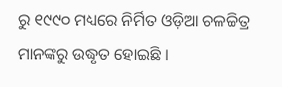ରୁ ୧୯୯୦ ମଧ୍ୟରେ ନିର୍ମିତ ଓଡ଼ିଆ ଚଳଚ୍ଚିତ୍ର ମାନଙ୍କରୁ ଉଦ୍ଧୃତ ହୋଇଛି ।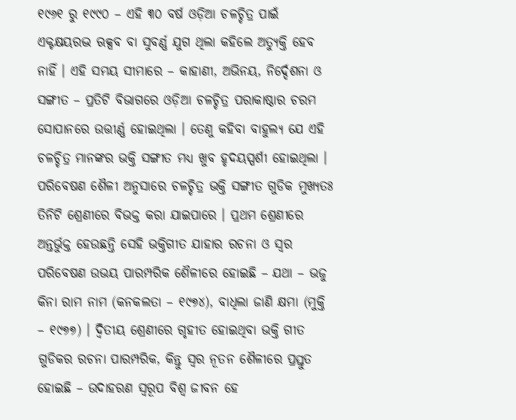୧୯୬୧ ରୁ ୧୯୯୦ – ଏହି ୩୦ ବର୍ଷ ଓଡ଼ିଆ ଚଳଚ୍ଚିତ୍ର ପାଇଁ ଏକ୍ଟକ୍ଷୟରଦ୍ଭ ଋକ୍ସବ ବା ସୁବର୍ଣ୍ଣ ଯୁଗ ଥିଲା କହିଲେ ଅତ୍ୟୁକ୍ତି ହେବ ନାହିଁ । ଏହି ସମୟ ସୀମାରେ – କାହାଣୀ, ଅଭିନୟ, ନିର୍ଦ୍ଦେଶନା ଓ ସଙ୍ଗୀତ – ପ୍ରତିଟି ବିଭାଗରେ ଓଡ଼ିଆ ଚଳଚ୍ଚିତ୍ର ପରାକାଷ୍ଠାର ଚରମ ସୋପାନରେ ଉତ୍ତୀର୍ଣ୍ଣ ହୋଇଥିଲା । ତେଣୁ କହିବା ବାହୁଲ୍ୟ ଯେ ଏହି ଚଳଚ୍ଚିତ୍ର ମାନଙ୍କର ଭକ୍ତି ସଙ୍ଗୀତ ମଧ୍ୟ ଖୁବ ହୃଦୟସ୍ପର୍ଶୀ ହୋଇଥିଲା । ପରିବେଷଣ ଶୈଳୀ ଅନୁସାରେ ଚଳଚ୍ଚିତ୍ର ଭକ୍ତି ସଙ୍ଗୀତ ଗୁଡିକ ମୁଖ୍ୟତଃ ତିନିଟି ଶ୍ରେଣୀରେ ବିଭକ୍ତ କରା ଯାଇପାରେ । ପ୍ରଥମ ଶ୍ରେଣୀରେ ଅନ୍ତର୍ଭୁକ୍ତ ହେଉଛନ୍ତି ସେହି ଭକ୍ତିଗୀତ ଯାହାର ରଚନା ଓ ସ୍ୱର ପରିବେଷଣ ଉଭୟ ପାରମ୍ପରିକ ଶୈଳୀରେ ହୋଇଛି – ଯଥା – ଭଜୁ କିନା ରାମ ନାମ (କନକଲତା – ୧୯୭୪), ବାଧିଲା ଜାଣି କ୍ଷମା (ମୁକ୍ତି – ୧୯୭୭) । ଦ୍ୱିତୀୟ ଶ୍ରେଣୀରେ ଗୃହୀତ ହୋଇଥିବା ଭକ୍ତି ଗୀତ ଗୁଡିକର ରଚନା ପାରମ୍ପରିକ, କିନ୍ତୁ ସ୍ୱର ନୂତନ ଶୈଳୀରେ ପ୍ରସ୍ତୁତ ହୋଇଛି – ଉଦାହରଣ ସ୍ୱରୂପ ବିଶ୍ୱ ଜୀବନ ହେ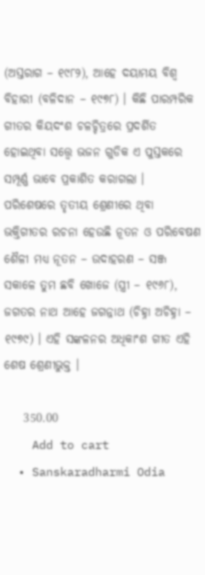(ଅସ୍ତରାଗ – ୧୯୮୨), ଆହେ ଦୟାମୟ ବିଶ୍ୱ ବିହାରୀ (ବଳିଦାନ – ୧୯୭୮) । କିଛି ପାରମ୍ପରିକ ଗୀତର କିୟଦଂଶ ଚଳଚ୍ଚିତ୍ରରେ ପ୍ରଦର୍ଶିତ ହୋଇଥିବା ସତ୍ତ୍ୱେ ଭଜନ ଗୁଡିକ ଏ ପୁସ୍ତକରେ ସମ୍ପୂର୍ଣ୍ଣ ଭାବେ ପ୍ରକାଶିତ କରାଗଲା । ପରିଶେଷରେ ତୃତୀୟ ଶ୍ରେଣୀରେ ଥିବା ଭକ୍ତିଗୀତର ରଚନା ହେଉଛି ନୂତନ ଓ ପରିବେଷଣ ଶୈଳୀ ମଧ୍ୟ ନୂତନ – ଉଦାହରଣ – ସଞ୍ଜ ସକାଳେ ତୁମ ଛବି ଖୋଜେ (ସ୍ତ୍ରୀ – ୧୯୬୮), ଜଗତର ନାଥ ଆହେ ଜଗନ୍ନାଥ (ଚିହ୍ନା ଅଚିହ୍ନା – ୧୯୭୯) । ଏହି ସଙ୍କଳନର ଅଧିକାଂଶ ଗୀତ ଏହି ଶେଷ ଶ୍ରେଣୀଭୁକ୍ତ ।

    350.00
    Add to cart
  • Sanskaradharmi Odia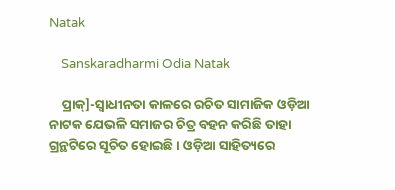Natak

    Sanskaradharmi Odia Natak

    ପ୍ରାକ୍]-ସ୍ୱାଧୀନତା କାଳରେ ରଚିତ ସାମାଜିକ ଓଡ଼ିଆ ନାଟକ ଯେଭଳି ସମାଜର ଚିତ୍ର ବହନ କରିଛି ତାହା ଗ୍ରନ୍ଥଟିରେ ସୂଚିତ ହୋଇଛି । ଓଡ଼ିଆ ସାହିତ୍ୟରେ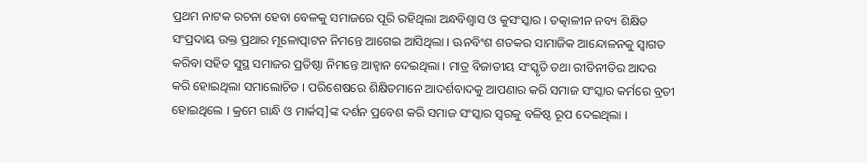ପ୍ରଥମ ନାଟକ ରଚନା ହେବା ବେଳକୁ ସମାଜରେ ପୂରି ରହିଥିଲା ଅନ୍ଧବିଶ୍ୱାସ ଓ କୁସଂସ୍କାର । ତତ୍କାଳୀନ ନବ୍ୟ ଶିକ୍ଷିତ ସଂପ୍ରଦାୟ ଉକ୍ତ ପ୍ରଥାର ମୂଳୋତ୍ପାଟନ ନିମନ୍ତେ ଆଗେଇ ଆସିଥିଲା । ଊନବିଂଶ ଶତକର ସାମାଜିକ ଆନ୍ଦୋଳନକୁ ସ୍ୱାଗତ କରିବା ସହିତ ସୁସ୍ଥ ସମାଜର ପ୍ରତିଷ୍ଠା ନିମନ୍ତେ ଆହ୍ୱାନ ଦେଇଥିଲା । ମାତ୍ର ବିଜାତୀୟ ସଂସ୍କୃତି ତଥା ରୀତିନୀତିର ଆଦର କରି ହୋଇଥିଲା ସମାଲୋଚିତ । ପରିଶେଷରେ ଶିକ୍ଷିତମାନେ ଆଦର୍ଶବାଦକୁ ଆପଣାର କରି ସମାଜ ସଂସ୍କାର କର୍ମରେ ବ୍ରତୀ ହୋଇଥିଲେ । କ୍ରମେ ଗାନ୍ଧି ଓ ମାର୍କସ୍]ଙ୍କ ଦର୍ଶନ ପ୍ରବେଶ କରି ସମାଜ ସଂସ୍କାର ସ୍ୱରକୁ ବଳିଷ୍ଠ ରୂପ ଦେଇଥିଲା ।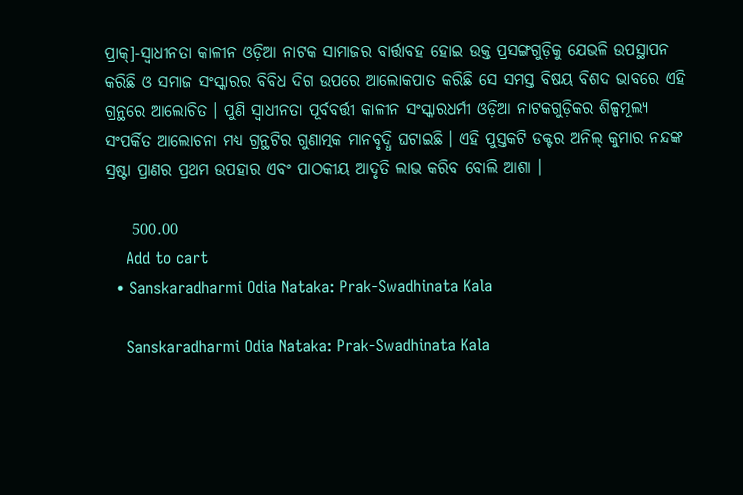ପ୍ରାକ୍]-ସ୍ୱାଧୀନତା କାଳୀନ ଓଡ଼ିଆ ନାଟକ ସାମାଜର ବାର୍ତ୍ତାବହ ହୋଇ ଉକ୍ତ ପ୍ରସଙ୍ଗଗୁଡ଼ିକୁ ଯେଭଳି ଉପସ୍ଥାପନ କରିଛି ଓ ସମାଜ ସଂସ୍କାରର ବିବିଧ ଦିଗ ଉପରେ ଆଲୋକପାତ କରିଛି ସେ ସମସ୍ତ ବିଷୟ ବିଶଦ ଭାବରେ ଏହି ଗ୍ରନ୍ଥରେ ଆଲୋଚିତ । ପୁଣି ସ୍ୱାଧୀନତା ପୂର୍ବବର୍ତ୍ତୀ କାଳୀନ ସଂସ୍କାରଧର୍ମୀ ଓଡ଼ିଆ ନାଟକଗୁଡ଼ିକର ଶିଳ୍ପମୂଲ୍ୟ ସଂପର୍କିତ ଆଲୋଚନା ମଧ୍ୟ ଗ୍ରନ୍ଥଟିର ଗୁଣାତ୍ମକ ମାନବୃଦ୍ଧି ଘଟାଇଛି । ଏହି ପୁସ୍ତକଟି ଡକ୍ଟର ଅନିଲ୍ କୁମାର ନନ୍ଦଙ୍କ ସ୍ରଷ୍ଟା ପ୍ରାଣର ପ୍ରଥମ ଉପହାର ଏବଂ ପାଠକୀୟ ଆଦୃତି ଲାଭ କରିବ ବୋଲି ଆଶା ।

    500.00
    Add to cart
  • Sanskaradharmi Odia Nataka: Prak-Swadhinata Kala

    Sanskaradharmi Odia Nataka: Prak-Swadhinata Kala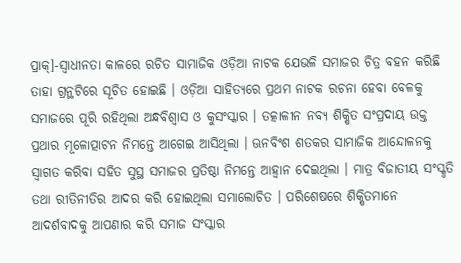ପ୍ରାକ୍]-ସ୍ୱାଧୀନତା କାଳରେ ରଚିତ ସାମାଜିକ ଓଡ଼ିଆ ନାଟକ ଯେଭଳି ସମାଜର ଚିତ୍ର ବହନ କରିଛି ତାହା ଗ୍ରନ୍ଥଟିରେ ସୂଚିତ ହୋଇଛି । ଓଡ଼ିଆ ସାହିତ୍ୟରେ ପ୍ରଥମ ନାଟକ ରଚନା ହେବା ବେଳକୁ ସମାଜରେ ପୂରି ରହିଥିଲା ଅନ୍ଧବିଶ୍ୱାସ ଓ କୁସଂସ୍କାର । ତତ୍କାଳୀନ ନବ୍ୟ ଶିକ୍ଷିତ ସଂପ୍ରଦାୟ ଉକ୍ତ ପ୍ରଥାର ମୂଳୋତ୍ପାଟନ ନିମନ୍ତେ ଆଗେଇ ଆସିଥିଲା । ଊନବିଂଶ ଶତକର ସାମାଜିକ ଆନ୍ଦୋଳନକୁ ସ୍ୱାଗତ କରିବା ସହିତ ସୁସ୍ଥ ସମାଜର ପ୍ରତିଷ୍ଠା ନିମନ୍ତେ ଆହ୍ୱାନ ଦେଇଥିଲା । ମାତ୍ର ବିଜାତୀୟ ସଂସ୍କୃତି ତଥା ରୀତିନୀତିର ଆଦର କରି ହୋଇଥିଲା ସମାଲୋଚିତ । ପରିଶେଷରେ ଶିକ୍ଷିତମାନେ ଆଦର୍ଶବାଦକୁ ଆପଣାର କରି ସମାଜ ସଂସ୍କାର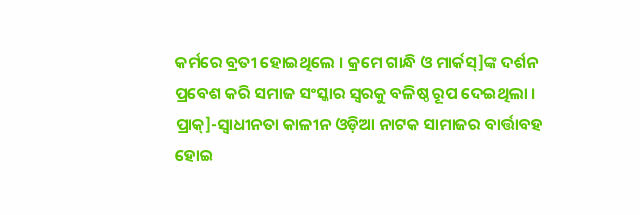କର୍ମରେ ବ୍ରତୀ ହୋଇଥିଲେ । କ୍ରମେ ଗାନ୍ଧି ଓ ମାର୍କସ୍]ଙ୍କ ଦର୍ଶନ ପ୍ରବେଶ କରି ସମାଜ ସଂସ୍କାର ସ୍ୱରକୁ ବଳିଷ୍ଠ ରୂପ ଦେଇଥିଲା । ପ୍ରାକ୍]-ସ୍ୱାଧୀନତା କାଳୀନ ଓଡ଼ିଆ ନାଟକ ସାମାଜର ବାର୍ତ୍ତାବହ ହୋଇ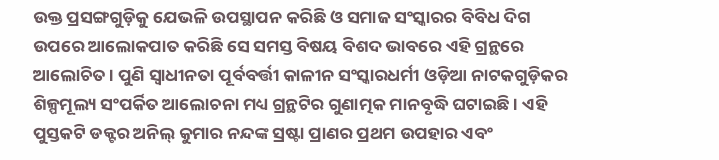ଉକ୍ତ ପ୍ରସଙ୍ଗଗୁଡ଼ିକୁ ଯେଭଳି ଉପସ୍ଥାପନ କରିଛି ଓ ସମାଜ ସଂସ୍କାରର ବିବିଧ ଦିଗ ଉପରେ ଆଲୋକପାତ କରିଛି ସେ ସମସ୍ତ ବିଷୟ ବିଶଦ ଭାବରେ ଏହି ଗ୍ରନ୍ଥରେ ଆଲୋଚିତ । ପୁଣି ସ୍ୱାଧୀନତା ପୂର୍ବବର୍ତ୍ତୀ କାଳୀନ ସଂସ୍କାରଧର୍ମୀ ଓଡ଼ିଆ ନାଟକଗୁଡ଼ିକର ଶିଳ୍ପମୂଲ୍ୟ ସଂପର୍କିତ ଆଲୋଚନା ମଧ୍ୟ ଗ୍ରନ୍ଥଟିର ଗୁଣାତ୍ମକ ମାନବୃଦ୍ଧି ଘଟାଇଛି । ଏହି ପୁସ୍ତକଟି ଡକ୍ଟର ଅନିଲ୍ କୁମାର ନନ୍ଦଙ୍କ ସ୍ରଷ୍ଟା ପ୍ରାଣର ପ୍ରଥମ ଉପହାର ଏବଂ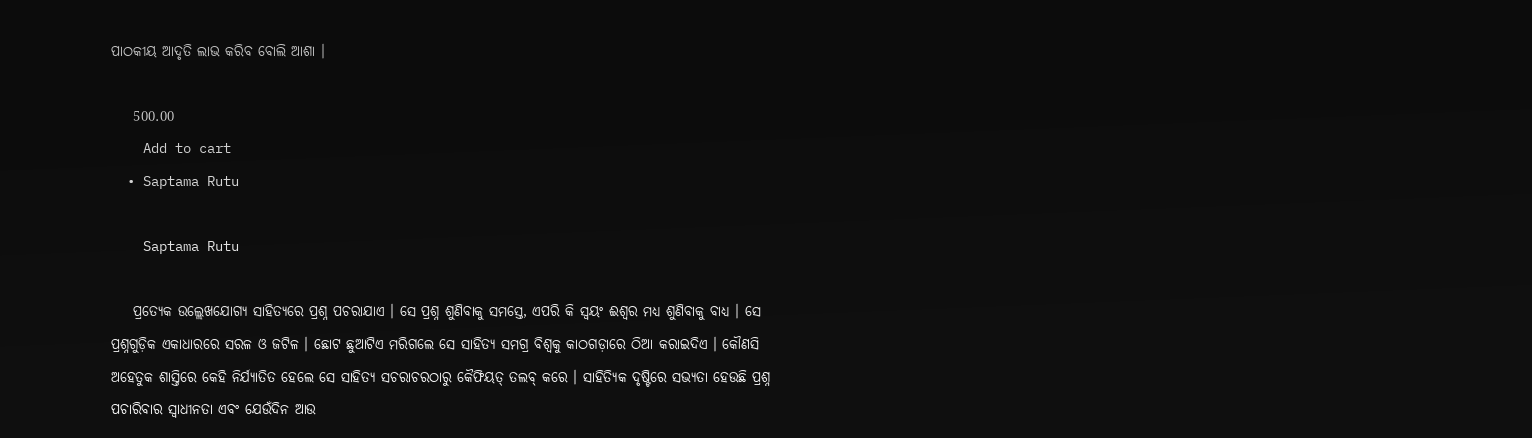ପାଠକୀୟ ଆଦୃତି ଲାଭ କରିବ ବୋଲି ଆଶା ।

    500.00
    Add to cart
  • Saptama Rutu

    Saptama Rutu

    ପ୍ରତ୍ୟେକ ଉଲ୍ଲେଖଯୋଗ୍ୟ ସାହିତ୍ୟରେ ପ୍ରଶ୍ନ ପଚରାଯାଏ । ସେ ପ୍ରଶ୍ନ ଶୁଣିବାକୁ ସମସ୍ତେ, ଏପରି କି ସ୍ୱୟଂ ଈଶ୍ୱର ମଧ୍ୟ ଶୁଣିବାକୁ ବାଧ୍ୟ । ସେ ପ୍ରଶ୍ନଗୁଡ଼ିକ ଏକାଧାରରେ ସରଳ ଓ ଜଟିଳ । ଛୋଟ ଛୁଆଟିଏ ମରିଗଲେ ସେ ସାହିତ୍ୟ ସମଗ୍ର ବିଶ୍ୱକୁ କାଠଗଡ଼ାରେ ଠିଆ କରାଇଦିଏ । କୌଣସି ଅହେତୁକ ଶାସ୍ତିରେ କେହି ନିର୍ଯ୍ୟାତିତ ହେଲେ ସେ ସାହିତ୍ୟ ସଚରାଚରଠାରୁ କୈଫିୟତ୍ ତଲବ୍ କରେ । ସାହିତ୍ୟିକ ଦୃଷ୍ଟିରେ ସଭ୍ୟତା ହେଉଛି ପ୍ରଶ୍ନ ପଚାରିବାର ସ୍ୱାଧୀନତା ଏବଂ ଯେଉଁଦିନ ଆଉ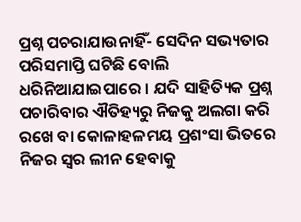ପ୍ରଶ୍ନ ପଚରାଯାଉନାହିଁ- ସେଦିନ ସଭ୍ୟତାର ପରିସମାପ୍ତି ଘଟିଛି ବୋଲି ଧରିନିଆଯାଇପାରେ । ଯଦି ସାହିତ୍ୟିକ ପ୍ରଶ୍ନ ପଚାରିବାର ଐତିହ୍ୟରୁ ନିଜକୁ ଅଲଗା କରି ରଖେ ବା କୋଳାହଳମୟ ପ୍ରଶଂସା ଭିତରେ ନିଜର ସ୍ୱର ଲୀନ ହେବାକୁ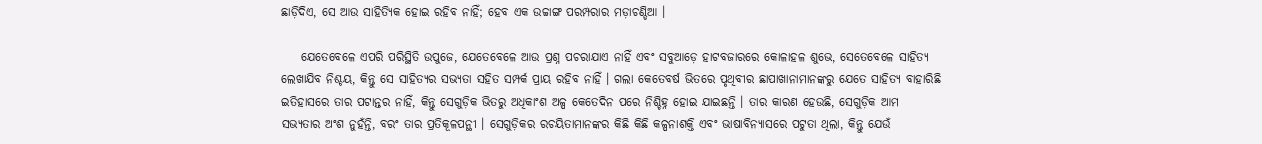ଛାଡ଼ିଦିଏ, ସେ ଆଉ ସାହିତ୍ୟିକ ହୋଇ ରହିବ ନାହିଁ; ହେବ ଏକ ଉଚ୍ଚାଙ୍ଗ ପରମ୍ପରାର ମଡ଼ାଚଣ୍ଡିଆ ।

    ଯେତେବେଳେ ଏପରି ପରିସ୍ଥିତି ଉପୁଜେ, ଯେତେବେଳେ ଆଉ ପ୍ରଶ୍ନ ପଚରାଯାଏ ନାହିଁ ଏବଂ ସବୁଆଡ଼େ ହାଟବଜାରରେ କୋଳାହଳ ଶୁଭେ, ସେତେବେଳେ ସାହିତ୍ୟ ଲେଖାଯିବ ନିଶ୍ଚୟ, କିନ୍ତୁ ସେ ସାହିତ୍ୟର ସଭ୍ୟତା ସହିତ ସମ୍ପର୍କ ପ୍ରାୟ ରହିବ ନାହିଁ । ଗଲା କେତେବର୍ଷ ଭିତରେ ପୃଥିବୀର ଛାପାଖାନାମାନଙ୍କରୁ ଯେତେ ସାହିତ୍ୟ ବାହାରିଛି ଇତିହାସରେ ତାର ପଟାନ୍ତର ନାହିଁ, କିନ୍ତୁ ସେଗୁଡ଼ିକ ଭିତରୁ ଅଧିକାଂଶ ଅଳ୍ପ କେତେଦିନ ପରେ ନିଶ୍ଚିହ୍ନ ହୋଇ ଯାଇଛନ୍ତି । ତାର କାରଣ ହେଉଛି, ସେଗୁଡ଼ିକ ଆମ ସଭ୍ୟତାର ଅଂଶ ନୁହଁନ୍ତି, ବରଂ ତାର ପ୍ରତିକୂଳପନ୍ଥୀ । ସେଗୁଡ଼ିକର ରଚୟିତାମାନଙ୍କର କିଛି କିଛି କଳ୍ପନାଶକ୍ତି ଏବଂ ଭାଷାବିନ୍ୟାସରେ ପଟୁତା ଥିଲା, କିନ୍ତୁ ଯେଉଁ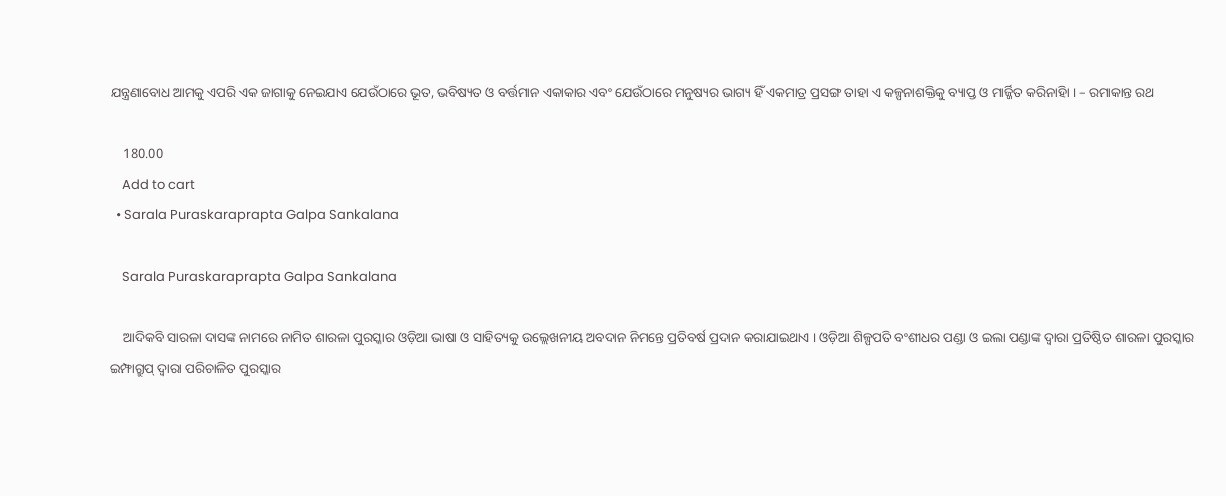ଯନ୍ତ୍ରଣାବୋଧ ଆମକୁ ଏପରି ଏକ ଜାଗାକୁ ନେଇଯାଏ ଯେଉଁଠାରେ ଭୂତ, ଭବିଷ୍ୟତ ଓ ବର୍ତ୍ତମାନ ଏକାକାର ଏବଂ ଯେଉଁଠାରେ ମନୁଷ୍ୟର ଭାଗ୍ୟ ହିଁ ଏକମାତ୍ର ପ୍ରସଙ୍ଗ ତାହା ଏ କଳ୍ପନାଶକ୍ତିକୁ ବ୍ୟାପ୍ତ ଓ ମାର୍ଜ୍ଜିତ କରିନାହିା । – ରମାକାନ୍ତ ରଥ

    180.00
    Add to cart
  • Sarala Puraskaraprapta Galpa Sankalana

    Sarala Puraskaraprapta Galpa Sankalana

    ଆଦିକବି ସାରଳା ଦାସଙ୍କ ନାମରେ ନାମିତ ଶାରଳା ପୁରସ୍କାର ଓଡ଼ିଆ ଭାଷା ଓ ସାହିତ୍ୟକୁ ଉଲ୍ଲେଖନୀୟ ଅବଦାନ ନିମନ୍ତେ ପ୍ରତିବର୍ଷ ପ୍ରଦାନ କରାଯାଇଥାଏ । ଓଡ଼ିଆ ଶିଳ୍ପପତି ବଂଶୀଧର ପଣ୍ଡା ଓ ଇଲା ପଣ୍ଡାଙ୍କ ଦ୍ୱାରା ପ୍ରତିଷ୍ଠିତ ଶାରଳା ପୁରସ୍କାର ଇମ୍ଫାଗ୍ରୁପ୍ ଦ୍ୱାରା ପରିଚାଳିତ ପୁରସ୍କାର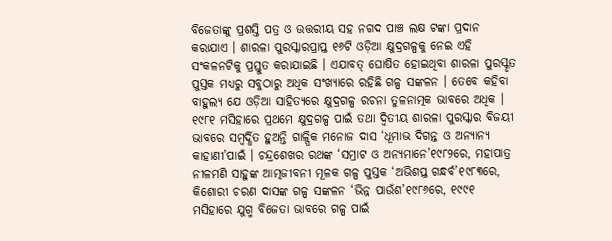ବିଜେତାଙ୍କୁ ପ୍ରଶସ୍ତି ପତ୍ର ଓ ଉତ୍ତରୀୟ ସହ ନଗଦ ପାଞ୍ଚ ଲକ୍ଷ ଟଙ୍କା ପ୍ରଦାନ କରାଯାଏ । ଶାରଳା ପୁରସ୍କାରପ୍ରାପ୍ତ ୧୬ଟି ଓଡ଼ିଆ କ୍ଷୁଦ୍ରଗଳ୍ପକୁ ନେଇ ଏହି ସଂକଳନଟିକୁ ପ୍ରସ୍ତୁତ କରାଯାଇଛି । ଏଯାବତ୍ ଘୋଷିତ ହୋଇଥିବା ଶାରଳା ପୁରସ୍କୃତ ପୁସ୍ତକ ମଧ୍ୟରୁ ସବୁଠାରୁ ଅଧିକ ସଂଖ୍ୟାରେ ରହିଛି ଗଳ୍ପ ସଙ୍କଳନ । ତେବେ କହିବା ବାହୁଲ୍ୟ ଯେ ଓଡ଼ିଆ ସାହିତ୍ୟରେ କ୍ଷୁଦ୍ରଗଳ୍ପ ରଚନା ତୁଳନାତ୍ମକ ଭାବରେ ଅଧିକ । ୧୯୮୧ ମସିହାରେ ପ୍ରଥମେ କ୍ଷୁଦ୍ରଗଳ୍ପ ପାଇଁ ତଥା ଦ୍ୱିତୀୟ ଶାରଳା ପୁରସ୍କାର ବିଜୟୀ ଭାବରେ ସମ୍ବର୍ଦ୍ଧିତ ହୁଅନ୍ତି ଗାଳ୍ପିକ ମନୋଜ ଦାସ ‘ଧୂମାଭ ଦିଗନ୍ତ ଓ ଅନ୍ୟାନ୍ୟ କାହାଣୀ’ପାଇଁ । ଚନ୍ଦ୍ରଶେଖର ରଥଙ୍କ ‘ସମ୍ରାଟ ଓ ଅନ୍ୟମାନେ’୧୯୮୨ରେ, ମହାପାତ୍ର ନୀଳମଣି ସାହୁଙ୍କ ଆତ୍ମଜୀବନୀ ମୂଳକ ଗଳ୍ପ ପୁସ୍ତକ ‘ଅଭିଶପ୍ତ ଗନ୍ଧର୍ବ’୧୯୮୩ରେ, କିଶୋରୀ ଚରଣ ଦାସଙ୍କ ଗଳ୍ପ ସଙ୍କଳନ ‘ଭିନ୍ନ ପାଉଁଶ’୧୯୮୬ରେ, ୧୯୯୧ ମସିହାରେ ଯୁଗ୍ମ ବିଜେତା ଭାବରେ ଗଳ୍ପ ପାଇଁ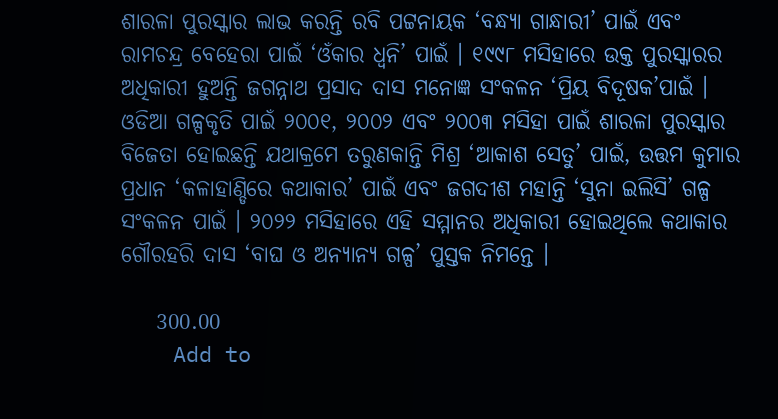ଶାରଳା ପୁରସ୍କାର ଲାଭ କରନ୍ତି ରବି ପଟ୍ଟନାୟକ ‘ବନ୍ଧ୍ୟା ଗାନ୍ଧାରୀ’ ପାଇଁ ଏବଂ ରାମଚନ୍ଦ୍ର ବେହେରା ପାଇଁ ‘ଓଁକାର ଧ୍ୱନି’ ପାଇଁ । ୧୯୯୮ ମସିହାରେ ଉକ୍ତ ପୁରସ୍କାରର ଅଧିକାରୀ ହୁଅନ୍ତି ଜଗନ୍ନାଥ ପ୍ରସାଦ ଦାସ ମନୋଜ୍ଞ ସଂକଳନ ‘ପ୍ରିୟ ବିଦୂଷକ’ପାଇଁ । ଓଡିଆ ଗଳ୍ପକୃତି ପାଇଁ ୨୦୦୧, ୨୦୦୨ ଏବଂ ୨୦୦୩ ମସିହା ପାଇଁ ଶାରଳା ପୁରସ୍କାର ବିଜେତା ହୋଇଛନ୍ତି ଯଥାକ୍ରମେ ତରୁଣକାନ୍ତି ମିଶ୍ର ‘ଆକାଶ ସେତୁ’ ପାଇଁ, ଉତ୍ତମ କୁମାର ପ୍ରଧାନ ‘କଳାହାଣ୍ଡିରେ କଥାକାର’ ପାଇଁ ଏବଂ ଜଗଦୀଶ ମହାନ୍ତି ‘ସୁନା ଇଲିସି’ ଗଳ୍ପ ସଂକଳନ ପାଇଁ । ୨୦୨୨ ମସିହାରେ ଏହି ସମ୍ମାନର ଅଧିକାରୀ ହୋଇଥିଲେ କଥାକାର ଗୌରହରି ଦାସ ‘ବାଘ ଓ ଅନ୍ୟାନ୍ୟ ଗଳ୍ପ’ ପୁସ୍ତକ ନିମନ୍ତେ ।

    300.00
    Add to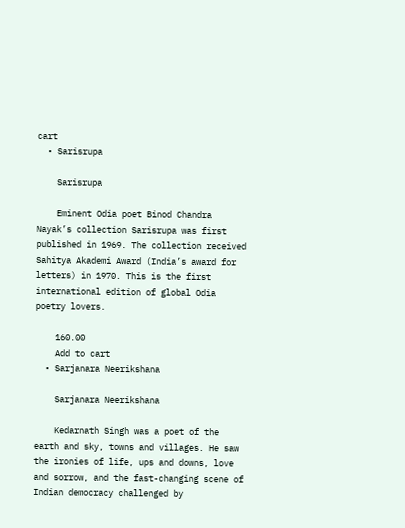cart
  • Sarisrupa

    Sarisrupa

    Eminent Odia poet Binod Chandra Nayak’s collection Sarisrupa was first published in 1969. The collection received Sahitya Akademi Award (India’s award for letters) in 1970. This is the first international edition of global Odia poetry lovers.

    160.00
    Add to cart
  • Sarjanara Neerikshana

    Sarjanara Neerikshana

    Kedarnath Singh was a poet of the earth and sky, towns and villages. He saw the ironies of life, ups and downs, love and sorrow, and the fast-changing scene of Indian democracy challenged by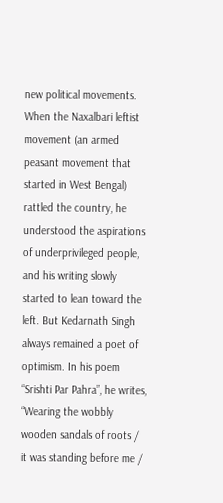new political movements. When the Naxalbari leftist movement (an armed peasant movement that started in West Bengal) rattled the country, he understood the aspirations of underprivileged people, and his writing slowly started to lean toward the left. But Kedarnath Singh always remained a poet of optimism. In his poem “Srishti Par Pahra”, he writes, “Wearing the wobbly wooden sandals of roots / it was standing before me /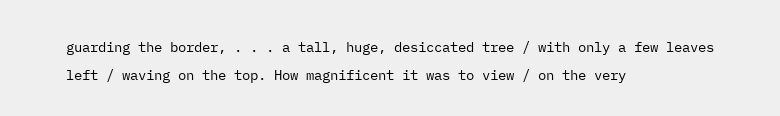guarding the border, . . . a tall, huge, desiccated tree / with only a few leaves left / waving on the top. How magnificent it was to view / on the very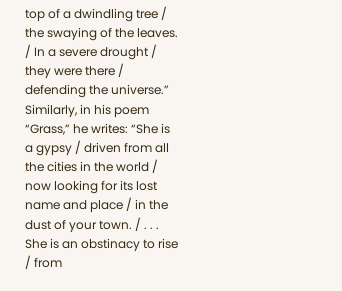top of a dwindling tree / the swaying of the leaves. / In a severe drought / they were there / defending the universe.” Similarly, in his poem “Grass,” he writes: “She is a gypsy / driven from all the cities in the world / now looking for its lost name and place / in the dust of your town. / . . . She is an obstinacy to rise / from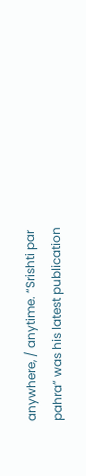anywhere, / anytime. “Srishti par pahra” was his latest publication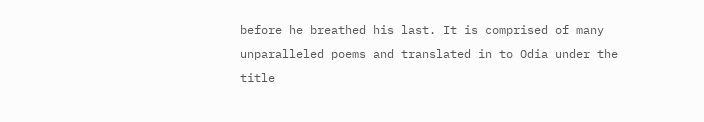before he breathed his last. It is comprised of many unparalleled poems and translated in to Odia under the title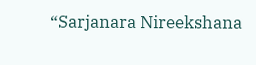“Sarjanara Nireekshana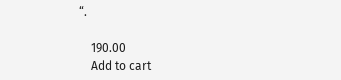“.

    190.00
    Add to cart